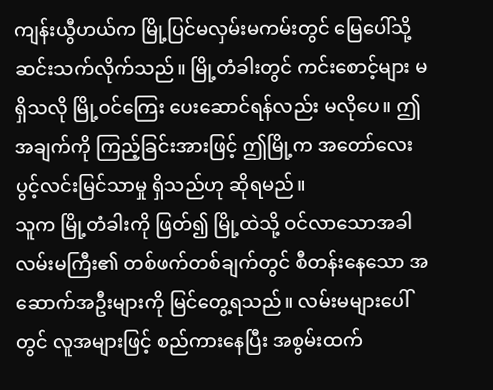ကျန်းယွီဟယ်က မြို့ပြင်မလှမ်းမကမ်းတွင် မြေပေါ်သို့ ဆင်းသက်လိုက်သည်။ မြို့တံခါးတွင် ကင်းစောင့်များ မရှိသလို မြို့ဝင်ကြေး ပေးဆောင်ရန်လည်း မလိုပေ။ ဤအချက်ကို ကြည့်ခြင်းအားဖြင့် ဤမြို့က အတော်လေး ပွင့်လင်းမြင်သာမှု ရှိသည်ဟု ဆိုရမည်။
သူက မြို့တံခါးကို ဖြတ်၍ မြို့ထဲသို့ ဝင်လာသောအခါ လမ်းမကြီး၏ တစ်ဖက်တစ်ချက်တွင် စီတန်းနေသော အဆောက်အဦးများကို မြင်တွေ့ရသည်။ လမ်းမများပေါ်တွင် လူအများဖြင့် စည်ကားနေပြီး အစွမ်းထက်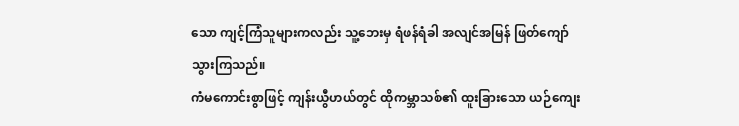သော ကျင့်ကြံသူများကလည်း သူ့ဘေးမှ ရံဖန်ရံခါ အလျင်အမြန် ဖြတ်ကျော်သွားကြသည်။
ကံမကောင်းစွာဖြင့် ကျန်းယွီဟယ်တွင် ထိုကမ္ဘာသစ်၏ ထူးခြားသော ယဉ်ကျေး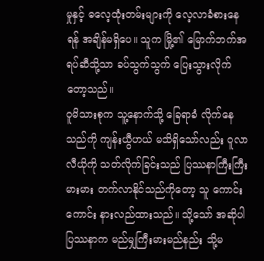မှုနှင့် ဓလေ့ထုံးတမ်းများကို လေ့လာခံစားနေရန် အချိန်မရှိပေ။ သူက မြို့၏ မြောက်ဘက်အရပ်ဆီသို့သာ ခပ်သွက်သွက် ပြေးသွားလိုက်တော့သည်။
ဝူမိသားစုက သူ့နောက်သို့ ခြေရာခံ လိုက်နေသည်ကို ကျန်းယွီဟယ် မသိရှိသော်လည်း ဝူလာလီယိုကို သတ်လိုက်ခြင်းသည် ပြဿနာကြီးကြီးမားမား တက်လာနိုင်သည်ကိုတော့ သူ ကောင်းကောင်း နားလည်ထားသည်။ သို့သော် အဆိုပါပြဿနာက မည်မျှကြီးမားမည်နည်း သို့မ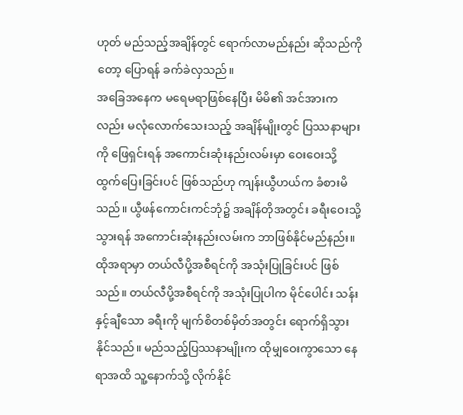ဟုတ် မည်သည့်အချိန်တွင် ရောက်လာမည်နည်း ဆိုသည်ကိုတော့ ပြောရန် ခက်ခဲလှသည်။
အခြေအနေက မရေမရာဖြစ်နေပြီး မိမိ၏ အင်အားကလည်း မလုံလောက်သေးသည့် အချိန်မျိုးတွင် ပြဿနာများကို ဖြေရှင်းရန် အကောင်းဆုံးနည်းလမ်းမှာ ဝေးဝေးသို့ ထွက်ပြေးခြင်းပင် ဖြစ်သည်ဟု ကျန်းယွီဟယ်က ခံစားမိသည်။ ယွီဖန်ကောင်းကင်ဘုံ၌ အချိန်တိုအတွင်း ခရီးဝေးသို့ သွားရန် အကောင်းဆုံးနည်းလမ်းက ဘာဖြစ်နိုင်မည်နည်း။
ထိုအရာမှာ တယ်လီပို့အစီရင်ကို အသုံးပြုခြင်းပင် ဖြစ်သည်။ တယ်လီပို့အစီရင်ကို အသုံးပြုပါက မိုင်ပေါင်း သန်းနှင့်ချီသော ခရီးကို မျက်စိတစ်မှိတ်အတွင်း ရောက်ရှိသွားနိုင်သည်။ မည်သည့်ပြဿနာမျိုးက ထိုမျှဝေးကွာသော နေရာအထိ သူ့နောက်သို့ လိုက်နိုင်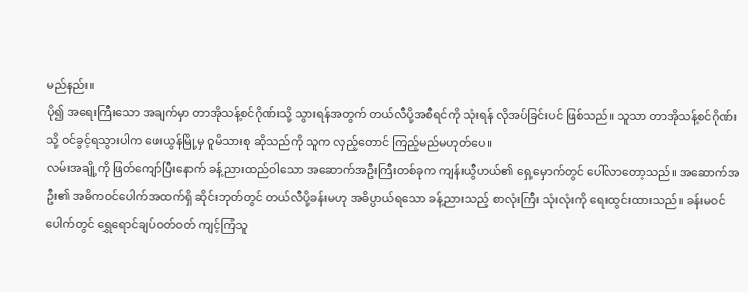မည်နည်း။
ပို၍ အရေးကြီးသော အချက်မှာ တာအိုသန့်စင်ဂိုဏ်းသို့ သွားရန်အတွက် တယ်လီပို့အစီရင်ကို သုံးရန် လိုအပ်ခြင်းပင် ဖြစ်သည်။ သူသာ တာအိုသန့်စင်ဂိုဏ်းသို့ ဝင်ခွင့်ရသွားပါက ဖေးယွန်မြို့မှ ဝူမိသားစု ဆိုသည်ကို သူက လှည့်တောင် ကြည့်မည်မဟုတ်ပေ။
လမ်းအချို့ကို ဖြတ်ကျော်ပြီးနောက် ခန့်ညားထည်ဝါသော အဆောက်အဦးကြီးတစ်ခုက ကျန်းယွီဟယ်၏ ရှေ့မှောက်တွင် ပေါ်လာတော့သည်။ အဆောက်အဦး၏ အဓိကဝင်ပေါက်အထက်ရှိ ဆိုင်းဘုတ်တွင် တယ်လီပို့ခန်းမဟု အဓိပ္ပာယ်ရသော ခန့်ညားသည့် စာလုံးကြီး သုံးလုံးကို ရေးထွင်းထားသည်။ ခန်းမဝင်ပေါက်တွင် ရွှေရောင်ချပ်ဝတ်ဝတ် ကျင့်ကြံသူ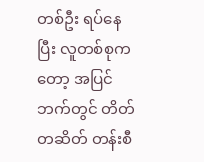တစ်ဦး ရပ်နေပြီး လူတစ်စုကတော့ အပြင်ဘက်တွင် တိတ်တဆိတ် တန်းစီ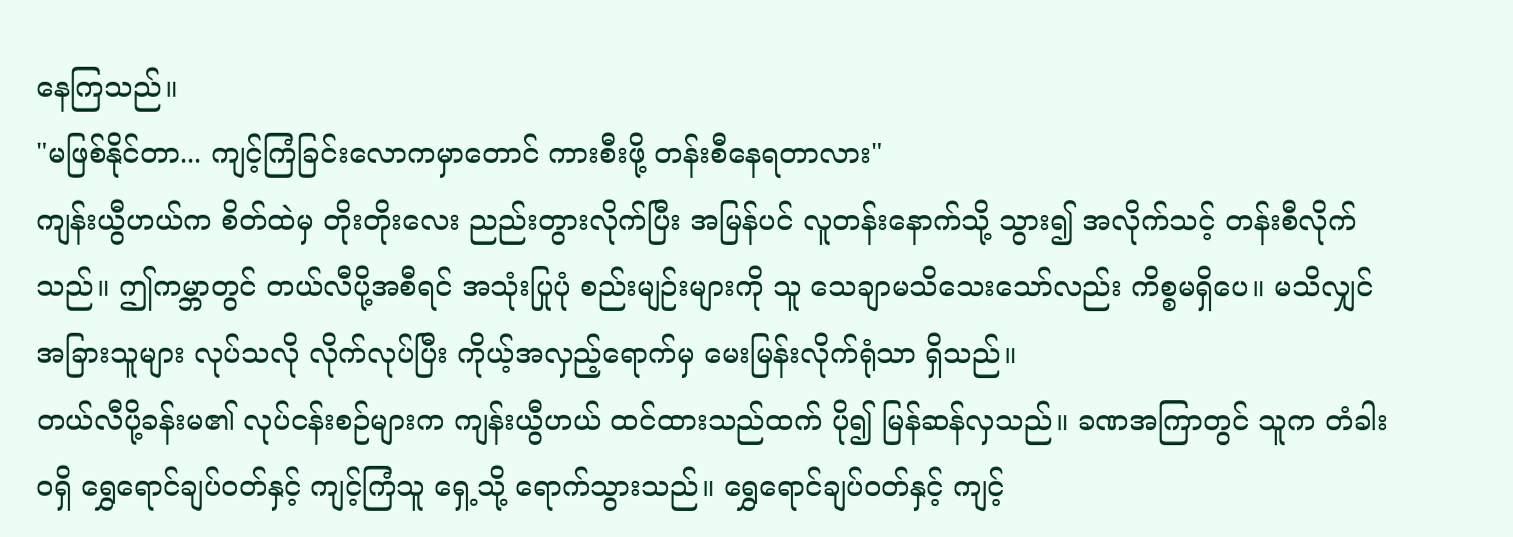နေကြသည်။
"မဖြစ်နိုင်တာ... ကျင့်ကြံခြင်းလောကမှာတောင် ကားစီးဖို့ တန်းစီနေရတာလား"
ကျန်းယွီဟယ်က စိတ်ထဲမှ တိုးတိုးလေး ညည်းတွားလိုက်ပြီး အမြန်ပင် လူတန်းနောက်သို့ သွား၍ အလိုက်သင့် တန်းစီလိုက်သည်။ ဤကမ္ဘာတွင် တယ်လီပို့အစီရင် အသုံးပြုပုံ စည်းမျဉ်းများကို သူ သေချာမသိသေးသော်လည်း ကိစ္စမရှိပေ။ မသိလျှင် အခြားသူများ လုပ်သလို လိုက်လုပ်ပြီး ကိုယ့်အလှည့်ရောက်မှ မေးမြန်းလိုက်ရုံသာ ရှိသည်။
တယ်လီပို့ခန်းမ၏ လုပ်ငန်းစဉ်များက ကျန်းယွီဟယ် ထင်ထားသည်ထက် ပို၍ မြန်ဆန်လှသည်။ ခဏအကြာတွင် သူက တံခါးဝရှိ ရွှေရောင်ချပ်ဝတ်နှင့် ကျင့်ကြံသူ ရှေ့သို့ ရောက်သွားသည်။ ရွှေရောင်ချပ်ဝတ်နှင့် ကျင့်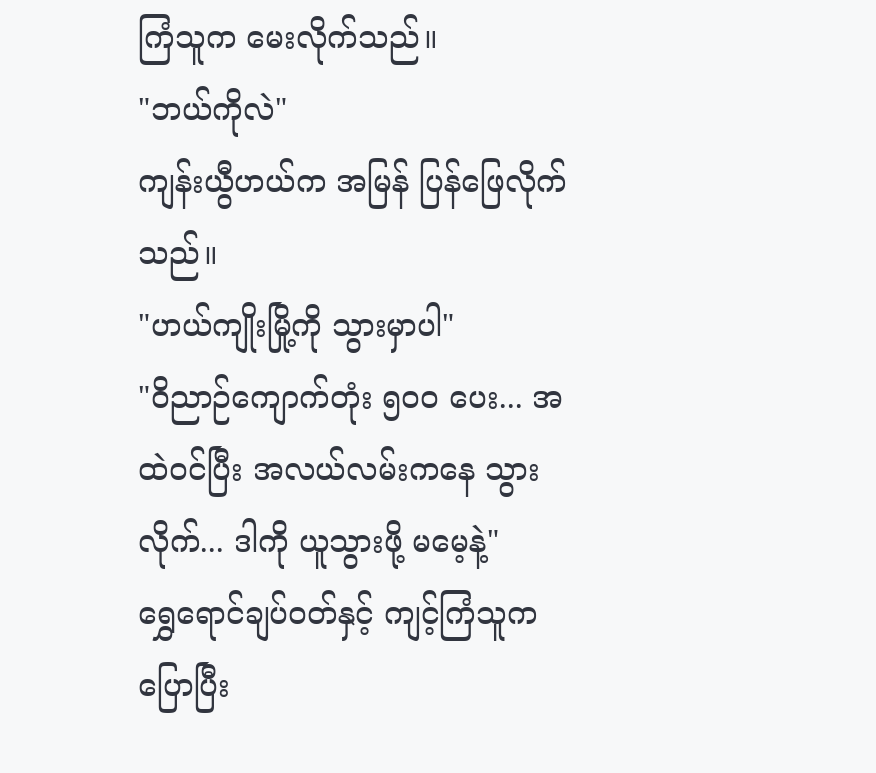ကြံသူက မေးလိုက်သည်။
"ဘယ်ကိုလဲ"
ကျန်းယွီဟယ်က အမြန် ပြန်ဖြေလိုက်သည်။
"ဟယ်ကျိုးမြို့ကို သွားမှာပါ"
"ဝိညာဉ်ကျောက်တုံး ၅၀၀ ပေး... အထဲဝင်ပြီး အလယ်လမ်းကနေ သွားလိုက်... ဒါကို ယူသွားဖို့ မမေ့နဲ့"
ရွှေရောင်ချပ်ဝတ်နှင့် ကျင့်ကြံသူက ပြောပြီး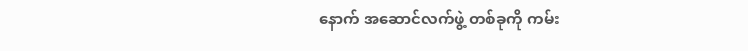နောက် အဆောင်လက်ဖွဲ့ တစ်ခုကို ကမ်း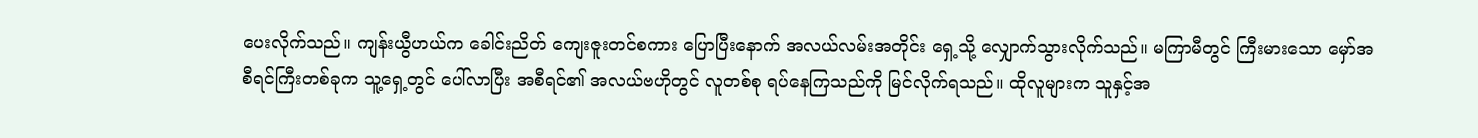ပေးလိုက်သည်။ ကျန်းယွီဟယ်က ခေါင်းညိတ် ကျေးဇူးတင်စကား ပြောပြီးနောက် အလယ်လမ်းအတိုင်း ရှေ့သို့ လျှောက်သွားလိုက်သည်။ မကြာမီတွင် ကြီးမားသော မှော်အစီရင်ကြီးတစ်ခုက သူ့ရှေ့တွင် ပေါ်လာပြီး အစီရင်၏ အလယ်ဗဟိုတွင် လူတစ်စု ရပ်နေကြသည်ကို မြင်လိုက်ရသည်။ ထိုလူများက သူနှင့်အ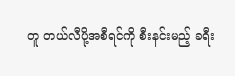တူ တယ်လီပို့အစီရင်ကို စီးနင်းမည့် ခရီး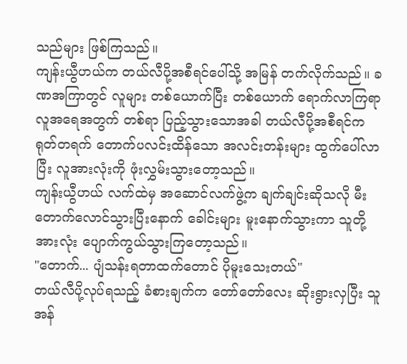သည်များ ဖြစ်ကြသည်။
ကျန်းယွီဟယ်က တယ်လီပို့အစီရင်ပေါ်သို့ အမြန် တက်လိုက်သည်။ ခဏအကြာတွင် လူများ တစ်ယောက်ပြီး တစ်ယောက် ရောက်လာကြရာ လူအရေအတွက် တစ်ရာ ပြည့်သွားသောအခါ တယ်လီပို့အစီရင်က ရုတ်တရက် တောက်ပလင်းထိန်သော အလင်းတန်းများ ထွက်ပေါ်လာပြီး လူအားလုံးကို ဖုံးလွှမ်းသွားတော့သည်။
ကျန်းယွီဟယ် လက်ထဲမှ အဆောင်လက်ဖွဲ့က ချက်ချင်းဆိုသလို မီးတောက်လောင်သွားပြီးနောက် ခေါင်းများ မူးနောက်သွားကာ သူတို့အားလုံး ပျောက်ကွယ်သွားကြတော့သည်။
"တောက်... ပျံသန်းရတာထက်တောင် ပိုမူးသေးတယ်"
တယ်လီပို့လုပ်ရသည့် ခံစားချက်က တော်တော်လေး ဆိုးရွားလှပြီး သူ အန်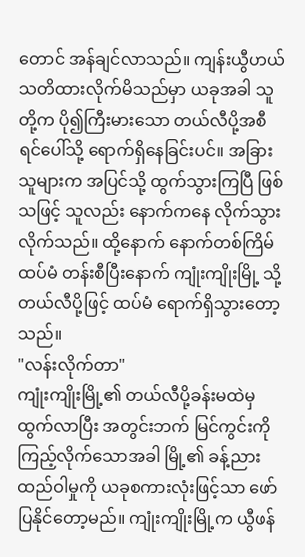တောင် အန်ချင်လာသည်။ ကျန်းယွီဟယ် သတိထားလိုက်မိသည်မှာ ယခုအခါ သူတို့က ပို၍ကြီးမားသော တယ်လီပို့အစီရင်ပေါ်သို့ ရောက်ရှိနေခြင်းပင်။ အခြားသူများက အပြင်သို့ ထွက်သွားကြပြီ ဖြစ်သဖြင့် သူလည်း နောက်ကနေ လိုက်သွားလိုက်သည်။ ထို့နောက် နောက်တစ်ကြိမ် ထပ်မံ တန်းစီပြီးနောက် ကျုံးကျိုးမြို့ သို့ တယ်လီပို့ဖြင့် ထပ်မံ ရောက်ရှိသွားတော့သည်။
"လန်းလိုက်တာ"
ကျုံးကျိုးမြို့၏ တယ်လီပို့ခန်းမထဲမှ ထွက်လာပြီး အတွင်းဘက် မြင်ကွင်းကို ကြည့်လိုက်သောအခါ မြို့၏ ခန့်ညားထည်ဝါမှုကို ယခုစကားလုံးဖြင့်သာ ဖော်ပြနိုင်တော့မည်။ ကျုံးကျိုးမြို့က ယွီဖန်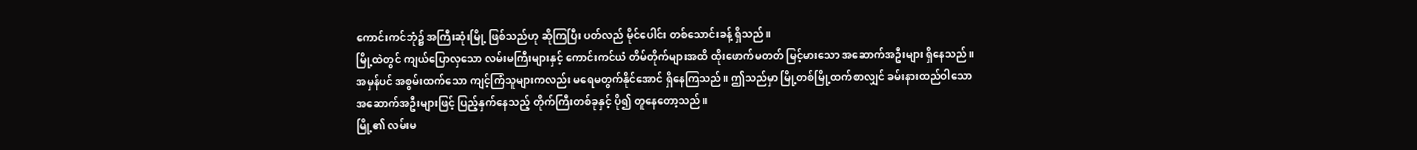ကောင်းကင်ဘုံ၌ အကြီးဆုံးမြို့ ဖြစ်သည်ဟု ဆိုကြပြီး ပတ်လည် မိုင်ပေါင်း တစ်သောင်းခန့် ရှိသည်။
မြို့ထဲတွင် ကျယ်ပြောလှသော လမ်းမကြီးများနှင့် ကောင်းကင်ယံ တိမ်တိုက်များအထိ ထိုးဖောက်မတတ် မြင့်မားသော အဆောက်အဦးများ ရှိနေသည်။ အမှန်ပင် အစွမ်းထက်သော ကျင့်ကြံသူများကလည်း မရေမတွက်နိုင်အောင် ရှိနေကြသည်။ ဤသည်မှာ မြို့တစ်မြို့ထက်စာလျှင် ခမ်းနားထည်ဝါသော အဆောက်အဦးများဖြင့် ပြည့်နှက်နေသည့် တိုက်ကြီးတစ်ခုနှင့် ပို၍ တူနေတော့သည်။
မြို့၏ လမ်းမ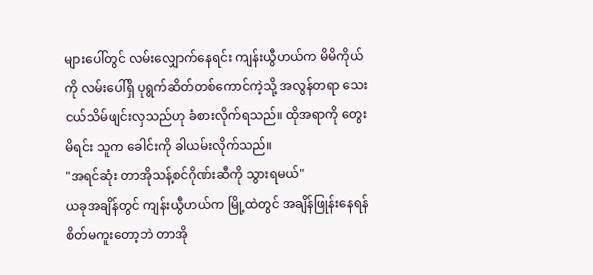များပေါ်တွင် လမ်းလျှောက်နေရင်း ကျန်းယွီဟယ်က မိမိကိုယ်ကို လမ်းပေါ်ရှိ ပုရွက်ဆိတ်တစ်ကောင်ကဲ့သို့ အလွန်တရာ သေးငယ်သိမ်ဖျင်းလှသည်ဟု ခံစားလိုက်ရသည်။ ထိုအရာကို တွေးမိရင်း သူက ခေါင်းကို ခါယမ်းလိုက်သည်။
"အရင်ဆုံး တာအိုသန့်စင်ဂိုဏ်းဆီကို သွားရမယ်"
ယခုအချိန်တွင် ကျန်းယွီဟယ်က မြို့ထဲတွင် အချိန်ဖြုန်းနေရန် စိတ်မကူးတော့ဘဲ တာအို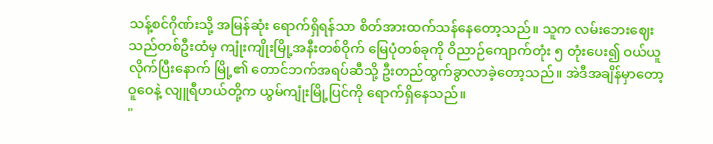သန့်စင်ဂိုဏ်းသို့ အမြန်ဆုံး ရောက်ရှိရန်သာ စိတ်အားထက်သန်နေတော့သည်။ သူက လမ်းဘေးဈေးသည်တစ်ဦးထံမှ ကျုံးကျိုးမြို့အနီးတစ်ဝိုက် မြေပုံတစ်ခုကို ဝိညာဉ်ကျောက်တုံး ၅ တုံးပေး၍ ဝယ်ယူလိုက်ပြီးနောက် မြို့၏ တောင်ဘက်အရပ်ဆီသို့ ဦးတည်ထွက်ခွာလာခဲ့တော့သည်။ အဲဒီအချိန်မှာတော့ ဝူဝေနဲ့ လျူရီဟယ်တို့က ယွမ်ကျုံးမြို့ပြင်ကို ရောက်ရှိနေသည်။
"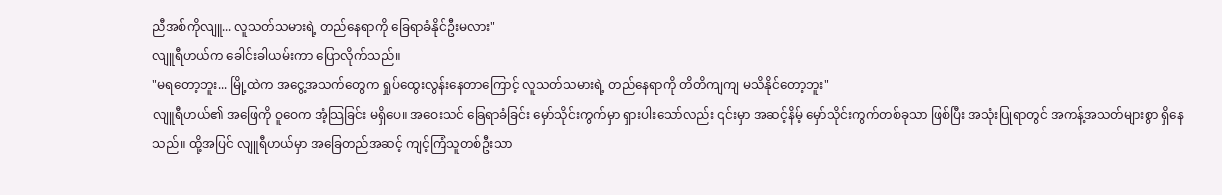ညီအစ်ကိုလျူ... လူသတ်သမားရဲ့ တည်နေရာကို ခြေရာခံနိုင်ဦးမလား"
လျူရီဟယ်က ခေါင်းခါယမ်းကာ ပြောလိုက်သည်။
"မရတော့ဘူး... မြို့ထဲက အငွေ့အသက်တွေက ရှုပ်ထွေးလွန်းနေတာကြောင့် လူသတ်သမားရဲ့ တည်နေရာကို တိတိကျကျ မသိနိုင်တော့ဘူး"
လျူရီဟယ်၏ အဖြေကို ဝူဝေက အံ့သြခြင်း မရှိပေ။ အဝေးသင် ခြေရာခံခြင်း မှော်သိုင်းကွက်မှာ ရှားပါးသော်လည်း ၎င်းမှာ အဆင့်နိမ့် မှော်သိုင်းကွက်တစ်ခုသာ ဖြစ်ပြီး အသုံးပြုရာတွင် အကန့်အသတ်များစွာ ရှိနေသည်။ ထို့အပြင် လျူရီဟယ်မှာ အခြေတည်အဆင့် ကျင့်ကြံသူတစ်ဦးသာ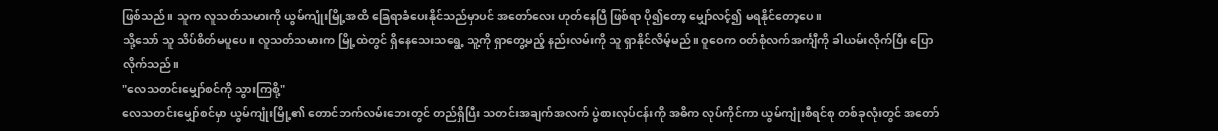ဖြစ်သည်။ သူက လူသတ်သမားကို ယွမ်ကျုံးမြို့အထိ ခြေရာခံပေးနိုင်သည်မှာပင် အတော်လေး ဟုတ်နေပြီ ဖြစ်ရာ ပို၍တော့ မျှော်လင့်၍ မရနိုင်တော့ပေ။
သို့သော် သူ သိပ်စိတ်မပူပေ။ လူသတ်သမားက မြို့ထဲတွင် ရှိနေသေးသရွေ့ သူ့ကို ရှာတွေ့မည့် နည်းလမ်းကို သူ ရှာနိုင်လိမ့်မည်။ ဝူဝေက ဝတ်စုံလက်အင်္ကျီကို ခါယမ်းလိုက်ပြီး ပြောလိုက်သည်။
"လေသတင်းမျှော်စင်ကို သွားကြစို့"
လေသတင်းမျှော်စင်မှာ ယွမ်ကျုံးမြို့၏ တောင်ဘက်လမ်းဘေးတွင် တည်ရှိပြီး သတင်းအချက်အလက် ပွဲစားလုပ်ငန်းကို အဓိက လုပ်ကိုင်ကာ ယွမ်ကျုံးစီရင်စု တစ်ခုလုံးတွင် အတော်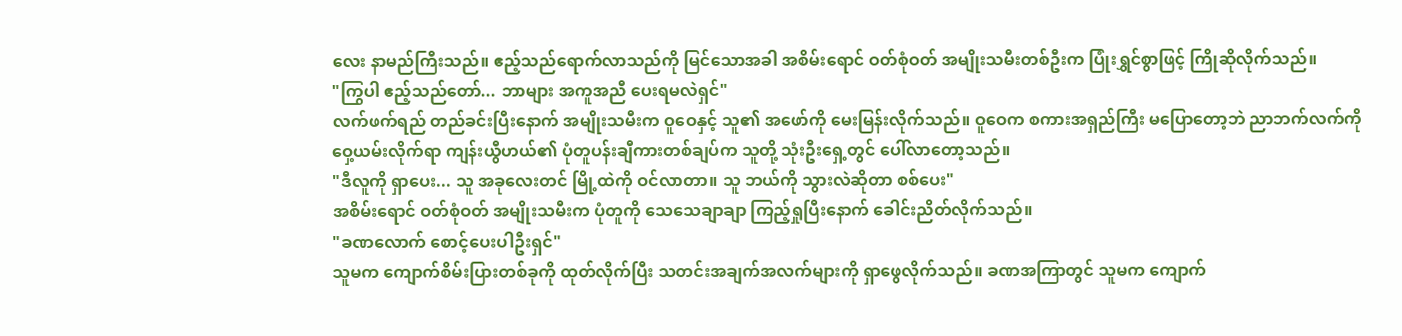လေး နာမည်ကြီးသည်။ ဧည့်သည်ရောက်လာသည်ကို မြင်သောအခါ အစိမ်းရောင် ဝတ်စုံဝတ် အမျိုးသမီးတစ်ဦးက ပြုံးရွှင်စွာဖြင့် ကြိုဆိုလိုက်သည်။
"ကြွပါ ဧည့်သည်တော်... ဘာများ အကူအညီ ပေးရမလဲရှင်"
လက်ဖက်ရည် တည်ခင်းပြီးနောက် အမျိုးသမီးက ဝူဝေနှင့် သူ၏ အဖော်ကို မေးမြန်းလိုက်သည်။ ဝူဝေက စကားအရှည်ကြီး မပြောတော့ဘဲ ညာဘက်လက်ကို ဝှေ့ယမ်းလိုက်ရာ ကျန်းယွီဟယ်၏ ပုံတူပန်းချီကားတစ်ချပ်က သူတို့ သုံးဦးရှေ့တွင် ပေါ်လာတော့သည်။
"ဒီလူကို ရှာပေး... သူ အခုလေးတင် မြို့ထဲကို ဝင်လာတာ။ သူ ဘယ်ကို သွားလဲဆိုတာ စစ်ပေး"
အစိမ်းရောင် ဝတ်စုံဝတ် အမျိုးသမီးက ပုံတူကို သေသေချာချာ ကြည့်ရှုပြီးနောက် ခေါင်းညိတ်လိုက်သည်။
"ခဏလောက် စောင့်ပေးပါဦးရှင်"
သူမက ကျောက်စိမ်းပြားတစ်ခုကို ထုတ်လိုက်ပြီး သတင်းအချက်အလက်များကို ရှာဖွေလိုက်သည်။ ခဏအကြာတွင် သူမက ကျောက်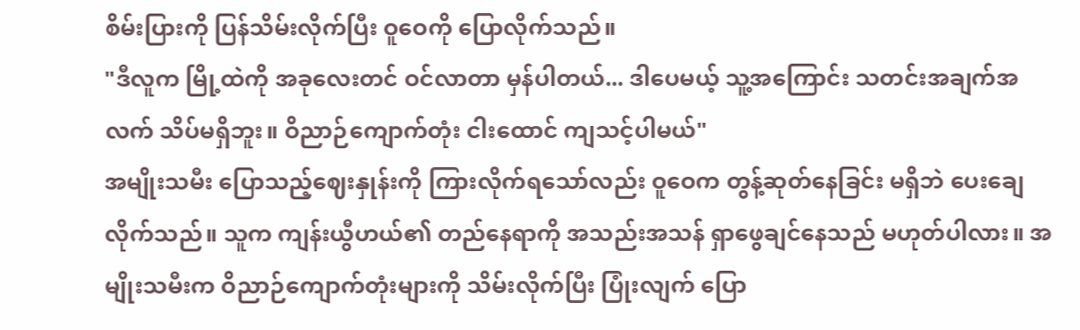စိမ်းပြားကို ပြန်သိမ်းလိုက်ပြီး ဝူဝေကို ပြောလိုက်သည်။
"ဒီလူက မြို့ထဲကို အခုလေးတင် ဝင်လာတာ မှန်ပါတယ်... ဒါပေမယ့် သူ့အကြောင်း သတင်းအချက်အလက် သိပ်မရှိဘူး။ ဝိညာဉ်ကျောက်တုံး ငါးထောင် ကျသင့်ပါမယ်"
အမျိုးသမီး ပြောသည့်ဈေးနှုန်းကို ကြားလိုက်ရသော်လည်း ဝူဝေက တွန့်ဆုတ်နေခြင်း မရှိဘဲ ပေးချေလိုက်သည်။ သူက ကျန်းယွီဟယ်၏ တည်နေရာကို အသည်းအသန် ရှာဖွေချင်နေသည် မဟုတ်ပါလား။ အမျိုးသမီးက ဝိညာဉ်ကျောက်တုံးများကို သိမ်းလိုက်ပြီး ပြုံးလျက် ပြော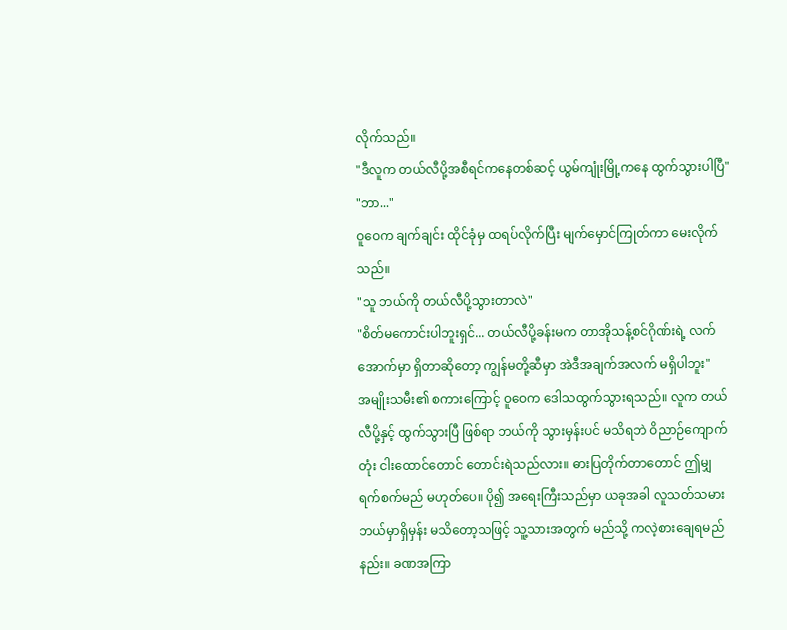လိုက်သည်။
"ဒီလူက တယ်လီပို့အစီရင်ကနေတစ်ဆင့် ယွမ်ကျုံးမြို့ကနေ ထွက်သွားပါပြီ"
"ဘာ..."
ဝူဝေက ချက်ချင်း ထိုင်ခုံမှ ထရပ်လိုက်ပြီး မျက်မှောင်ကြုတ်ကာ မေးလိုက်သည်။
"သူ ဘယ်ကို တယ်လီပို့သွားတာလဲ"
"စိတ်မကောင်းပါဘူးရှင်... တယ်လီပို့ခန်းမက တာအိုသန့်စင်ဂိုဏ်းရဲ့ လက်အောက်မှာ ရှိတာဆိုတော့ ကျွန်မတို့ဆီမှာ အဲဒီအချက်အလက် မရှိပါဘူး"
အမျိုးသမီး၏ စကားကြောင့် ဝူဝေက ဒေါသထွက်သွားရသည်။ လူက တယ်လီပို့နှင့် ထွက်သွားပြီ ဖြစ်ရာ ဘယ်ကို သွားမှန်းပင် မသိရဘဲ ဝိညာဉ်ကျောက်တုံး ငါးထောင်တောင် တောင်းရဲသည်လား။ ဓားပြတိုက်တာတောင် ဤမျှ ရက်စက်မည် မဟုတ်ပေ။ ပို၍ အရေးကြီးသည်မှာ ယခုအခါ လူသတ်သမား ဘယ်မှာရှိမှန်း မသိတော့သဖြင့် သူ့သားအတွက် မည်သို့ ကလဲ့စားချေရမည်နည်း။ ခဏအကြာ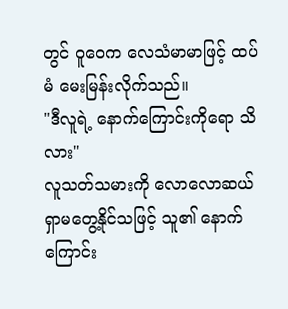တွင် ဝူဝေက လေသံမာမာဖြင့် ထပ်မံ မေးမြန်းလိုက်သည်။
"ဒီလူရဲ့ နောက်ကြောင်းကိုရော သိလား"
လူသတ်သမားကို လောလောဆယ် ရှာမတွေ့နိုင်သဖြင့် သူ၏ နောက်ကြောင်း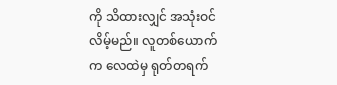ကို သိထားလျှင် အသုံးဝင်လိမ့်မည်။ လူတစ်ယောက်က လေထဲမှ ရုတ်တရက်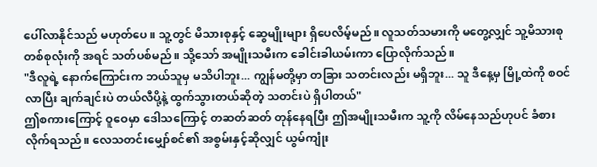ပေါ်လာနိုင်သည် မဟုတ်ပေ။ သူ့တွင် မိသားစုနှင့် ဆွေမျိုးများ ရှိပေလိမ့်မည်။ လူသတ်သမားကို မတွေ့လျှင် သူ့မိသားစု တစ်စုလုံးကို အရင် သတ်ပစ်မည်။ သို့သော် အမျိုးသမီးက ခေါင်းခါယမ်းကာ ပြောလိုက်သည်။
"ဒီလူရဲ့ နောက်ကြောင်းက ဘယ်သူမှ မသိပါဘူး... ကျွန်မတို့မှာ တခြား သတင်းလည်း မရှိဘူး... သူ ဒီနေ့မှ မြို့ထဲကို စဝင်လာပြီး ချက်ချင်းပဲ တယ်လီပို့နဲ့ ထွက်သွားတယ်ဆိုတဲ့ သတင်းပဲ ရှိပါတယ်"
ဤစကားကြောင့် ဝူဝေမှာ ဒေါသကြောင့် တဆတ်ဆတ် တုန်နေရပြီး ဤအမျိုးသမီးက သူ့ကို လိမ်နေသည်ဟုပင် ခံစားလိုက်ရသည်။ လေသတင်းမျှော်စင်၏ အစွမ်းနှင့်ဆိုလျှင် ယွမ်ကျုံး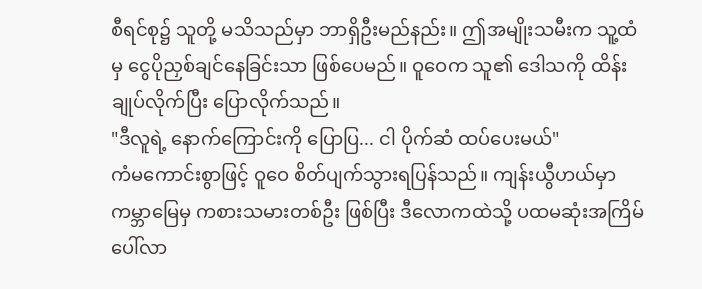စီရင်စု၌ သူတို့ မသိသည်မှာ ဘာရှိဦးမည်နည်း။ ဤအမျိုးသမီးက သူ့ထံမှ ငွေပိုညှစ်ချင်နေခြင်းသာ ဖြစ်ပေမည်။ ဝူဝေက သူ၏ ဒေါသကို ထိန်းချုပ်လိုက်ပြီး ပြောလိုက်သည်။
"ဒီလူရဲ့ နောက်ကြောင်းကို ပြောပြ... ငါ ပိုက်ဆံ ထပ်ပေးမယ်"
ကံမကောင်းစွာဖြင့် ဝူဝေ စိတ်ပျက်သွားရပြန်သည်။ ကျန်းယွီဟယ်မှာ ကမ္ဘာမြေမှ ကစားသမားတစ်ဦး ဖြစ်ပြီး ဒီလောကထဲသို့ ပထမဆုံးအကြိမ် ပေါ်လာ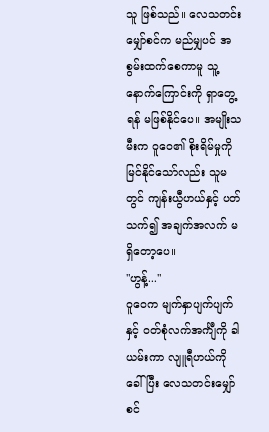သူ ဖြစ်သည်။ လေသတင်းမျှော်စင်က မည်မျှပင် အစွမ်းထက်စေကာမူ သူ့နောက်ကြောင်းကို ရှာတွေ့ရန် မဖြစ်နိုင်ပေ။ အမျိုးသမီးက ဝူဝေ၏ စိုးရိမ်မှုကို မြင်နိုင်သော်လည်း သူမတွင် ကျန်းယွီဟယ်နှင့် ပတ်သက်၍ အချက်အလက် မရှိတော့ပေ။
"ဟွန့်..."
ဝူဝေက မျက်နှာပျက်ပျက်နှင့် ဝတ်စုံလက်အင်္ကျီကို ခါယမ်းကာ လျူရီဟယ်ကို ခေါ်ပြီး လေသတင်းမျှော်စင်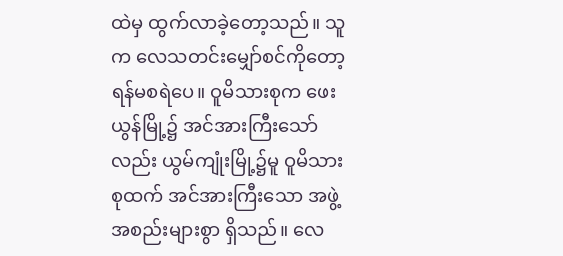ထဲမှ ထွက်လာခဲ့တော့သည်။ သူက လေသတင်းမျှော်စင်ကိုတော့ ရန်မစရဲပေ။ ဝူမိသားစုက ဖေးယွန်မြို့၌ အင်အားကြီးသော်လည်း ယွမ်ကျုံးမြို့၌မူ ဝူမိသားစုထက် အင်အားကြီးသော အဖွဲ့အစည်းများစွာ ရှိသည်။ လေ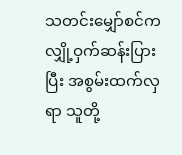သတင်းမျှော်စင်က လျှို့ဝှက်ဆန်းပြားပြီး အစွမ်းထက်လှရာ သူတို့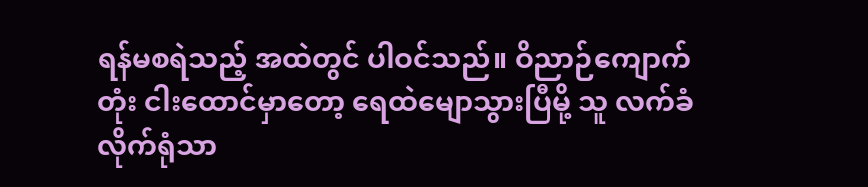ရန်မစရဲသည့် အထဲတွင် ပါဝင်သည်။ ဝိညာဉ်ကျောက်တုံး ငါးထောင်မှာတော့ ရေထဲမျောသွားပြီမို့ သူ လက်ခံလိုက်ရုံသာ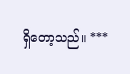ရှိတော့သည်။ ***